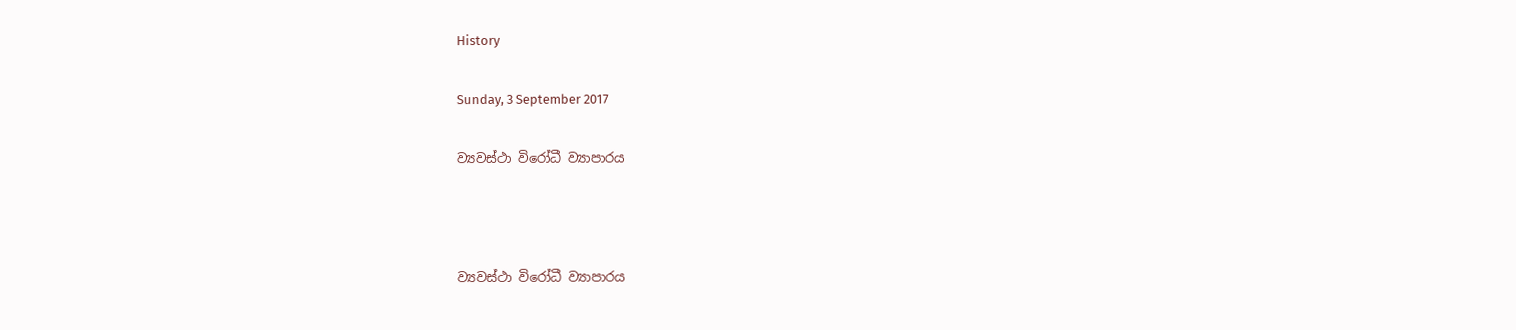History

Sunday, 3 September 2017

ව්‍යවස්ථා විරෝධී ව්‍යාපාරය



ව්‍යවස්ථා විරෝධී ව්‍යාපාරය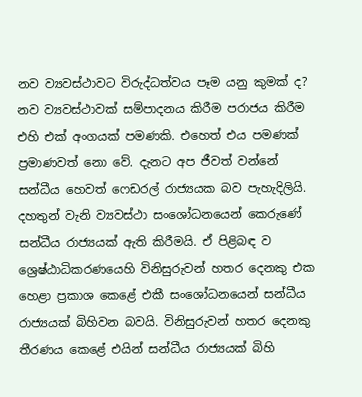නව ව්‍යවස්ථාවට විරුද්ධත්වය පෑම යනු කුමක් ද? නව ව්‍යවස්ථාවක් සම්පාදනය කිරීම පරාජය කිරීම එහි එක් අංගයක් පමණකි. එහෙත් එය පමණක් ප්‍රමාණවත් නො වේ. දැනට අප ජීවත් වන්නේ සන්ධීය හෙවත් ෆෙඩරල් රාජ්‍යයක බව පැහැදිලියි.  දහතුන් වැනි ව්‍යවස්ථා සංශෝධනයෙන් කෙරුණේ සන්ධීය රාජ්‍යයක් ඇති කිරීමයි. ඒ පිළිබඳ ව ශ්‍රෙෂ්ඨාධිකරණයෙහි විනිසුරුවන් හතර දෙනකු එක හෙළා ප්‍රකාශ කෙළේ එකී සංශෝධනයෙන් සන්ධීය රාජ්‍යයක් බිහිවන බවයි. විනිසුරුවන් හතර දෙනකු තීරණය කෙළේ එයින් සන්ධීය රාජ්‍යයක් බිහි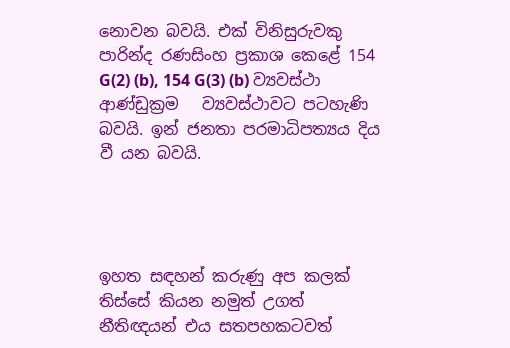නොවන බවයි. එක් විනිසුරුවකු පාරින්ද රණසිංහ ප්‍රකාශ කෙළේ 154 G(2) (b), 154 G(3) (b) ව්‍යවස්ථා ආණ්ඩුක්‍රම   ව්‍යවස්ථාවට පටහැණි බවයි. ඉන් ජනතා පරමාධිපත්‍යය දිය වී යන බවයි.




ඉහත සඳහන් කරුණු අප කලක් තිස්සේ කියන නමුත් උගත් නීතිඥයන් එය සතපහකටවත්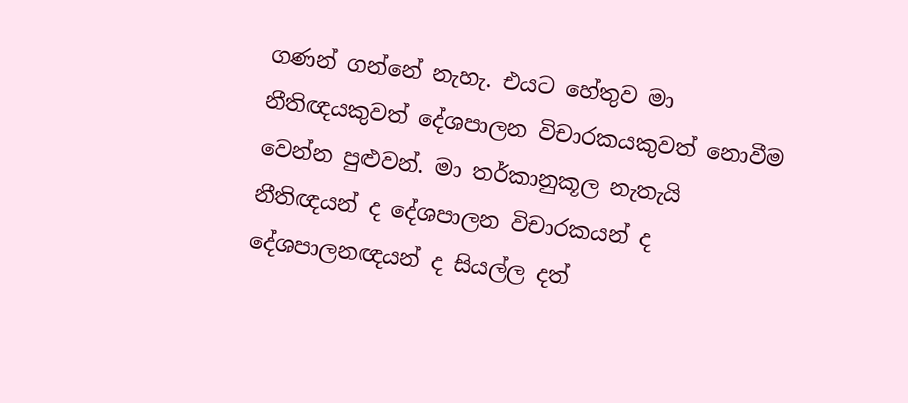ගණන් ගන්නේ නැහැ. එයට හේතුව මා නීතිඥයකුවත් දේශපාලන විචාරකයකුවත් නොවීම වෙන්න පුළුවන්. මා තර්කානුකූල නැතැයි නීතිඥයන් ද දේශපාලන විචාරකයන් ද දේශපාලනඥයන් ද සියල්ල දත්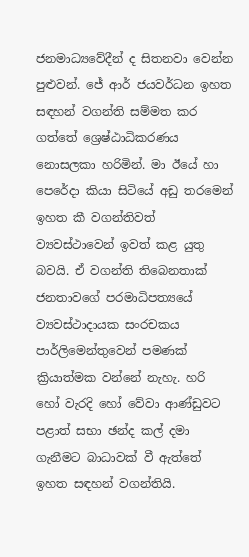ජනමාධ්‍යවේදීන් ද සිතනවා වෙන්න පුළුවන්. ජේ ආර් ජයවර්ධන ඉහත සඳහන් වගන්ති සම්මත කර ගත්තේ ශ්‍රෙෂ්ඨාධිකරණය නොසලකා හරිමින්. මා ඊයේ හා පෙරේදා කියා සිටියේ අඩු තරමෙන් ඉහත කී වගන්තිවත් ව්‍යවස්ථාවෙන් ඉවත් කළ යුතු බවයි. ඒ වගන්ති තිබෙනතාක් ජනතාවගේ පරමාධිපත්‍යයේ ව්‍යවස්ථාදායක සංරචකය පාර්ලිමෙන්තුවෙන් පමණක් ක්‍රියාත්මක වන්නේ නැහැ. හරි හෝ වැරදි හෝ වේවා ආණ්ඩුවට පළාත් සභා ඡන්ද කල් දමා ගැනීමට බාධාවක් වී ඇත්තේ ඉහත සඳහන් වගන්තියි.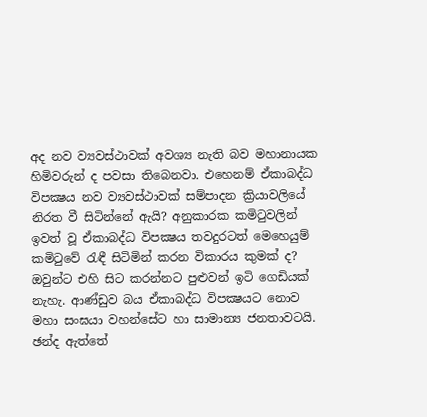අද නව ව්‍යවස්ථාවක් අවශ්‍ය නැති බව මහානායක හිමිවරුන් ද පවසා තිබෙනවා. එහෙනම් ඒකාබද්ධ විපක්‍ෂය නව ව්‍යවස්ථාවක් සම්පාදන ක්‍රියාවලියේ නිරත වී සිටින්නේ ඇයි? අනුකාරක කමිටුවලින් ඉවත් වූ ඒකාබද්ධ විපක්‍ෂය තවදුරටත් මෙහෙයුම් කමිටුවේ රැඳී සිටිමින් කරන විකාරය කුමක් ද? ඔවුන්ට එහි සිට කරන්නට පුළුවන් ඉටි ගෙඩියක් නැහැ. ආණ්ඩුව බය ඒකාබද්ධ විපක්‍ෂයට නොව මහා සංඝයා වහන්සේට හා සාමාන්‍ය ජනතාවටයි. ඡන්ද ඇත්තේ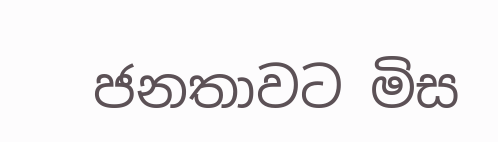ජනතාවට මිස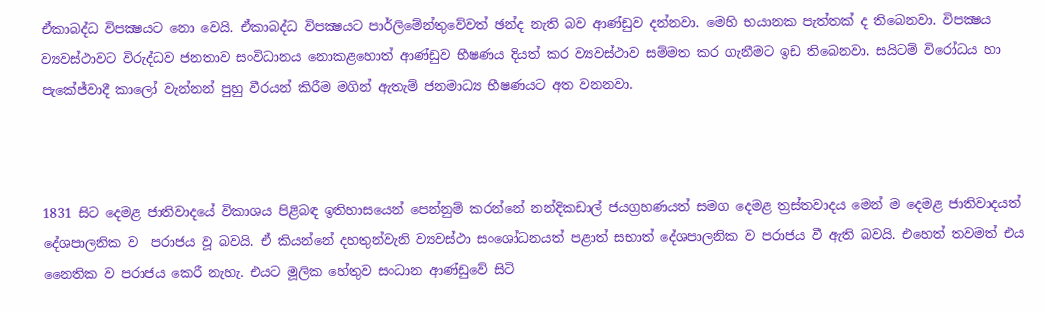ඒකාබද්ධ විපක්‍ෂයට නො වෙයි. ඒකාබද්ධ විපක්‍ෂයට පාර්ලිමේන්තුවේවත් ඡන්ද නැති බව ආණ්ඩුව දන්නවා. මෙහි භයානක පැත්තක් ද තිබෙනවා. විපක්‍ෂය ව්‍යවස්ථාවට විරුද්ධව ජනතාව සංවිධානය නොකළහොත් ආණ්ඩුව භීෂණය දියත් කර ව්‍යවස්ථාව සම්මත කර ගැනීමට ඉඩ තිබෙනවා. සයිටම් විරෝධය හා පැකේජ්වාදී කාලෝ වැන්නන් පුහු වීරයන් කිරීම මගින් ඇතැම් ජනමාධ්‍ය භීෂණයට අත වනනවා.



1831 සිට දෙමළ ජාතිවාදයේ විකාශය පිළිබඳ ඉතිහාසයෙන් පෙන්නුම් කරන්නේ නන්දිකඩාල් ජයග්‍රහණයත් සමග දෙමළ ත්‍රස්තවාදය මෙන් ම දෙමළ ජාතිවාදයත් දේශපාලනික ව  පරාජය වූ බවයි. ඒ කියන්නේ දහතුන්වැනි ව්‍යවස්ථා සංශෝධනයත් පළාත් සභාත් දේශපාලනික ව පරාජය වී ඇති බවයි. එහෙත් තවමත් එය නෛතික ව පරාජය කෙරී නැහැ. එයට මූලික හේතුව සංධාන ආණ්ඩුවේ සිටි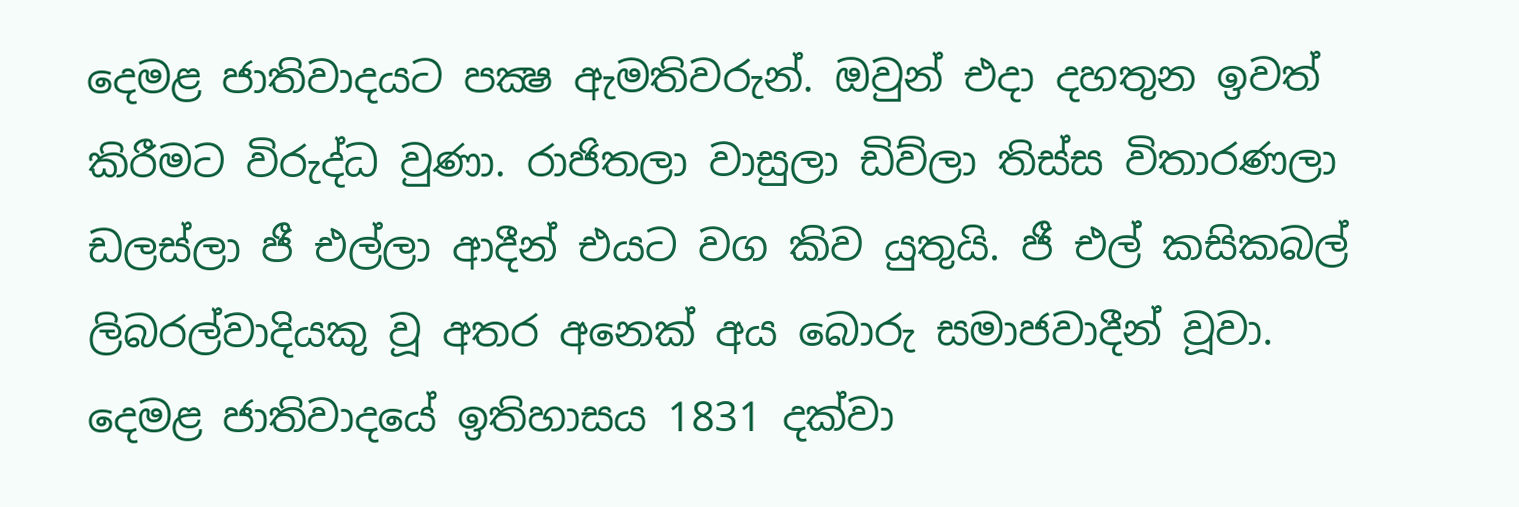දෙමළ ජාතිවාදයට පක්‍ෂ ඇමතිවරුන්. ඔවුන් එදා දහතුන ඉවත් කිරීමට විරුද්ධ වුණා. රාජිතලා වාසුලා ඩිව්ලා තිස්ස විතාරණලා ඩලස්ලා ජී එල්ලා ආදීන් එයට වග කිව යුතුයි. ජී එල් කසිකබල් ලිබරල්වාදියකු වූ අතර අනෙක් අය බොරු සමාජවාදීන් වූවා. දෙමළ ජාතිවාදයේ ඉතිහාසය 1831 දක්වා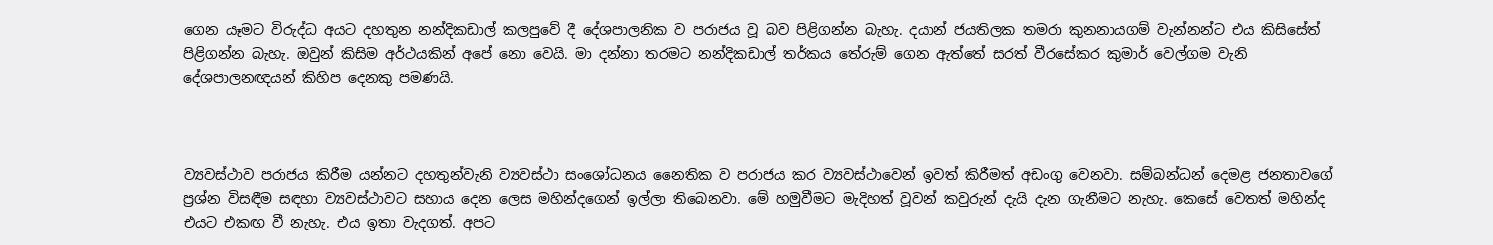ගෙන යෑමට විරුද්ධ අයට දහතුන නන්දිකඩාල් කලපුවේ දී දේශපාලනික ව පරාජය වූ බව පිළිගන්න බැහැ. දයාන් ජයතිලක තමරා කුනනායගම් වැන්නන්ට එය කිසිසේත් පිළිගන්න බැහැ. ඔවුන් කිසිම අර්ථයකින් අපේ නො වෙයි. මා දන්නා තරමට නන්දිකඩාල් තර්කය තේරුම් ගෙන ඇත්තේ සරත් වීරසේකර කුමාර් වෙල්ගම වැනි දේශපාලනඥයන් කිහිප දෙනකු පමණයි.



ව්‍යවස්ථාව පරාජය කිරීම යන්නට දහතුන්වැනි ව්‍යවස්ථා සංශෝධනය නෛතික ව පරාජය කර ව්‍යවස්ථාවෙන් ඉවත් කිරීමත් අඩංගු වෙනවා. සම්බන්ධන් දෙමළ ජනතාවගේ ප්‍රශ්න විසඳීම සඳහා ව්‍යවස්ථාවට සහාය දෙන ලෙස මහින්දගෙන් ඉල්ලා තිබෙනවා. මේ හමුවීමට මැදිහත් වූවන් කවුරුන් දැයි දැන ගැනීමට නැහැ. කෙසේ වෙතත් මහින්ද එයට එකඟ වී නැහැ. එය ඉතා වැදගත්. අපට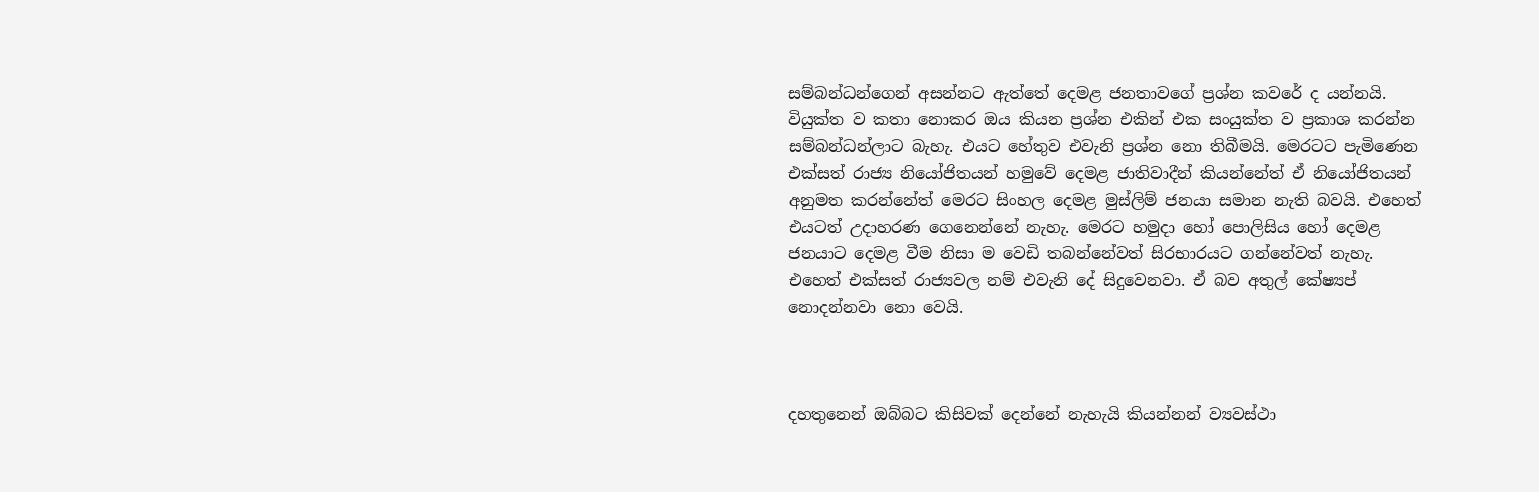සම්බන්ධන්ගෙන් අසන්නට ඇත්තේ දෙමළ ජනතාවගේ ප්‍රශ්න කවරේ ද යන්නයි. වියුක්ත ව කතා නොකර ඔය කියන ප්‍රශ්න එකින් එක සංයුක්ත ව ප්‍රකාශ කරන්න සම්බන්ධන්ලාට බැහැ. එයට හේතුව එවැනි ප්‍රශ්න නො තිබීමයි. මෙරටට පැමිණෙන එක්සත් රාජ්‍ය නියෝජිතයන් හමුවේ දෙමළ ජාතිවාදීන් කියන්නේත් ඒ නියෝජිතයන් අනුමත කරන්නේත් මෙරට සිංහල දෙමළ මුස්ලිම් ජනයා සමාන නැති බවයි. එහෙත් එයටත් උදාහරණ ගෙනෙන්නේ නැහැ. මෙරට හමුදා හෝ පොලිසිය හෝ දෙමළ ජනයාට දෙමළ වීම නිසා ම වෙඩි තබන්නේවත් සිරභාරයට ගන්නේවත් නැහැ. එහෙත් එක්සත් රාජ්‍යවල නම් එවැනි දේ සිදුවෙනවා. ඒ බව අතුල් කේෂ්‍යප් නොදන්නවා නො වෙයි.



දහතුනෙන් ඔබ්බට කිසිවක් දෙන්නේ නැහැයි කියන්නන් ව්‍යවස්ථා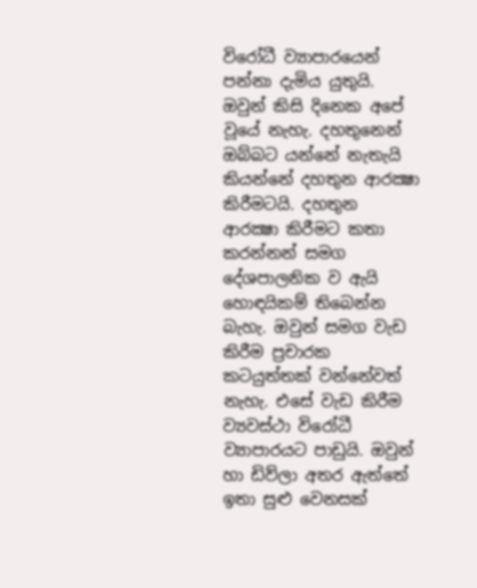විරෝධී ව්‍යාපාරයෙන් පන්නා දැමිය යුතුයි. ඔවුන් කිසි දිනෙක අපේ වූයේ නැහැ. දහතුනෙන් ඔබ්බට යන්නේ නැතැයි කියන්නේ දහතුන ආරක්‍ෂා කිරීමටයි. දහතුන ආරක්‍ෂා කිරීමට කතා කරන්නන් සමග දේශපාලනික ව ඇයි හොඳයිකම් තිබෙන්න බැහැ. ඔවුන් සමග වැඩ කිරීම ප්‍රචාරක කටයුත්තක් වන්නේවත් නැහැ. එසේ වැඩ කිරීම ව්‍යවස්ථා විරෝධී ව්‍යාපාරයට පාඩුයි. ඔවුන් හා ඩිව්ලා අතර ඇත්තේ ඉතා සුළු වෙනසක්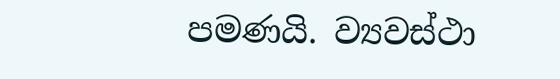පමණයි. ව්‍යවස්ථා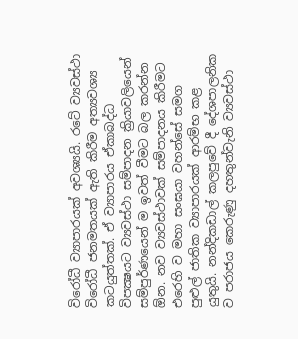විරෝධී ව්‍යාපාරයක් අවශ්‍යයි. රටේ ව්‍යවස්ථා විරෝධී ජනමතයක් ඇති කිරීම අත්‍යවශ්‍ය කටයුත්තක්. ඒ ව්‍යාපාරය ඒකාබද්ධ විපක්‍ෂයට ව්‍යවස්ථා සම්පාදන ක්‍රියාවලියෙන් සම්පුර්ණයෙන් ම ඉවත් වීමට බල කරන්න ඕන. නව ව්‍යවස්ථාවක් සම්පාදනය කිරීමට එරෙහි ව මහා සංඝයා වහන්සේ සමග පුළුල් ජාතික ව්‍යාපාරයක් ආරම්භ කළ යුතුයි. නන්දිකඩාල් කලපුවේ දී දේශපාලනික ව පරාජය කෙරුණු දහතුන්වැනි ව්‍යවස්ථා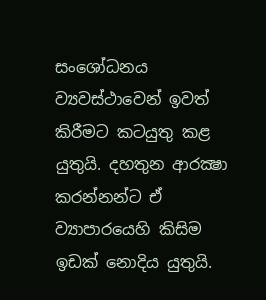සංශෝධනය ව්‍යවස්ථාවෙන් ඉවත් කිරීමට කටයුතු කළ යුතුයි. දහතුන ආරක්‍ෂා කරන්නන්ට ඒ ව්‍යාපාරයෙහි කිසිම ඉඩක් නොදිය යුතුයි.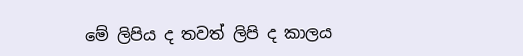මේ ලිපිය ද තවත් ලිපි ද කාලය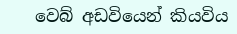වෙබ් අඩවියෙන් කියවිය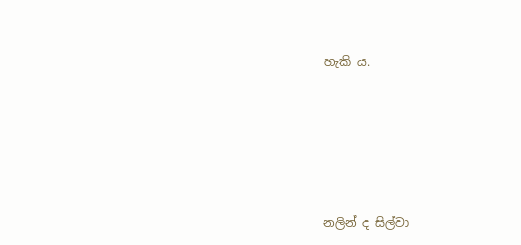හැකි ය.






නලින් ද සිල්වා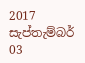2017 සැප්තැම්බර් 03